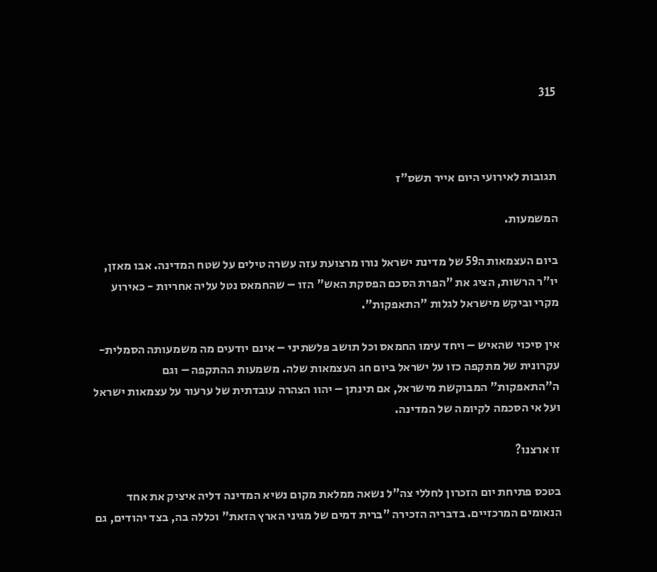315



תגובות לאירועי היום אייר תשס"ז

המשמעות.

ביום העצמאות ה59 של מדינת ישראל נורו מרצועת עזה עשרה טילים על שטח המדינה. אבו מאזן, יו"ר הרשות, הציג את "הפרת הסכם הפסקת האש" הזו – שהחמאס נטל עליה אחריות - כאירוע מקרי וביקש מישראל לגלות "התאפקות".

אין סיכוי שהאיש – ויחד עימו החמאס וכל תושב פלשתיני – אינם יודעים מה משמעותה הסמלית-עקרונית של מתקפה כזו על ישראל ביום חג העצמאות שלה. משמעות ההתקפה – וגם ה"התאפקות" המבוקשת מישראל, אם תינתן – יהוו הצהרה עובדתית של ערעור על עצמאות ישראל ועל אי הסכמה לקיומה של המדינה.

זו ארצנו?

בטכס פתיחת יום הזכרון לחללי צה"ל נשאה ממלאת מקום נשיא המדינה דליה איציק את אחד הנאומים המרכזיים. בדבריה הזכירה "ברית דמים של מגיני הארץ הזאת" וכללה בה, בצד יהודים, גם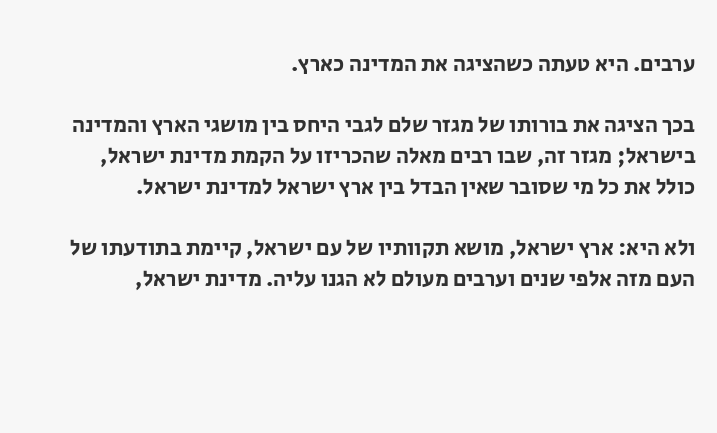ערבים. היא טעתה כשהציגה את המדינה כארץ.

בכך הציגה את בורותו של מגזר שלם לגבי היחס בין מושגי הארץ והמדינה בישראל; מגזר זה, שבו רבים מאלה שהכריזו על הקמת מדינת ישראל, כולל את כל מי שסובר שאין הבדל בין ארץ ישראל למדינת ישראל.

ולא היא: ארץ ישראל, מושא תקוותיו של עם ישראל, קיימת בתודעתו של העם מזה אלפי שנים וערבים מעולם לא הגנו עליה. מדינת ישראל,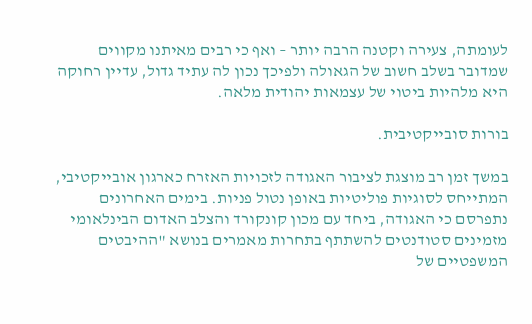לעומתה, צעירה וקטנה הרבה יותר – ואף כי רבים מאיתנו מקווים שמדובר בשלב חשוב של הגאולה ולפיכך נכון לה עתיד גדול, עדיין רחוקה היא מלהיות ביטוי של עצמאות יהודית מלאה.

בורות סובייקטיבית.

במשך זמן רב מוצגת לציבור האגודה לזכויות האזרח כארגון אובייקטיבי, המתייחס לסוגיות פוליטיות באופן נטול פניות. בימים האחרונים נתפרסם כי האגודה, ביחד עם מכון קונקורד והצלב האדום הבינלאומי מזמינים סטודנטים להשתתף בתחרות מאמרים בנושא "ההיבטים המשפטיים של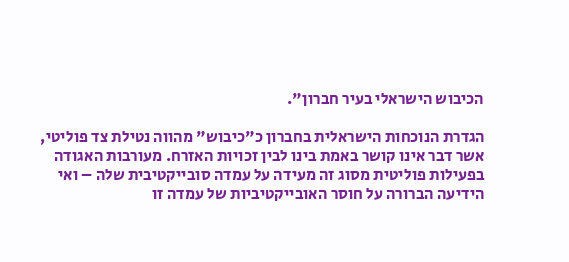הכיבוש הישראלי בעיר חברון".

הגדרת הנוכחות הישראלית בחברון כ"כיבוש" מהווה נטילת צד פוליטי, אשר דבר אינו קושר באמת בינו לבין זכויות האזרח. מעורבות האגודה בפעילות פוליטית מסוג זה מעידה על עמדה סובייקטיבית שלה – ואי הידיעה הברורה על חוסר האובייקטיביות של עמדה זו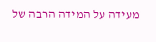מעידה על המידה הרבה של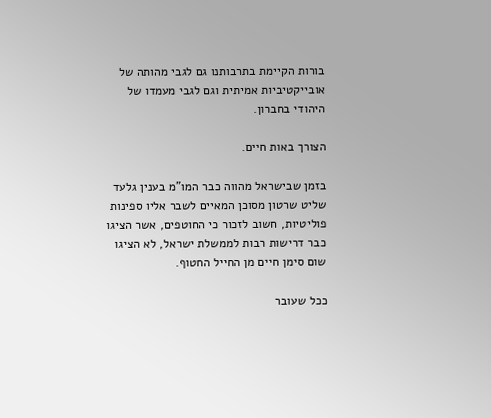בורות הקיימת בתרבותנו גם לגבי מהותה של אובייקטיביות אמיתית וגם לגבי מעמדו של היהודי בחברון.

הצורך באות חיים.

בזמן שבישראל מהווה כבר המו"מ בענין גלעד שליט שרטון מסוכן המאיים לשבר אליו ספינות פוליטיות, חשוב לזכור כי החוטפים, אשר הציגו כבר דרישות רבות לממשלת ישראל, לא הציגו שום סימן חיים מן החייל החטוף.

ככל שעובר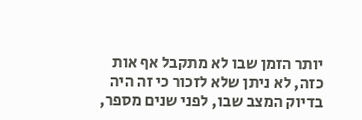יותר הזמן שבו לא מתקבל אף אות כזה, לא ניתן שלא לזכור כי זה היה בדיוק המצב שבו, לפני שנים מספר,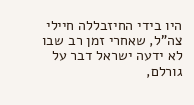היו בידי החיזבללה חיילי צה"ל, שאחרי זמן רב שבו לא ידעה ישראל דבר על גורלם,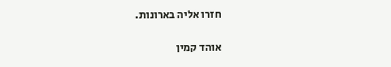חזרו אליה בארונות.

אוהד קמין